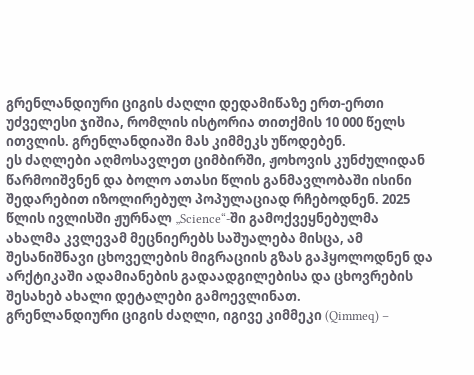გრენლანდიური ციგის ძაღლი დედამიწაზე ერთ-ერთი უძველესი ჯიშია, რომლის ისტორია თითქმის 10 000 წელს ითვლის. გრენლანდიაში მას კიმმეკს უწოდებენ.
ეს ძაღლები აღმოსავლეთ ციმბირში, ჟოხოვის კუნძულიდან წარმოიშვნენ და ბოლო ათასი წლის განმავლობაში ისინი შედარებით იზოლირებულ პოპულაციად რჩებოდნენ. 2025 წლის ივლისში ჟურნალ „Science“-ში გამოქვეყნებულმა ახალმა კვლევამ მეცნიერებს საშუალება მისცა, ამ შესანიშნავი ცხოველების მიგრაციის გზას გაჰყოლოდნენ და არქტიკაში ადამიანების გადაადგილებისა და ცხოვრების შესახებ ახალი დეტალები გამოევლინათ.
გრენლანდიური ციგის ძაღლი, იგივე კიმმეკი (Qimmeq) –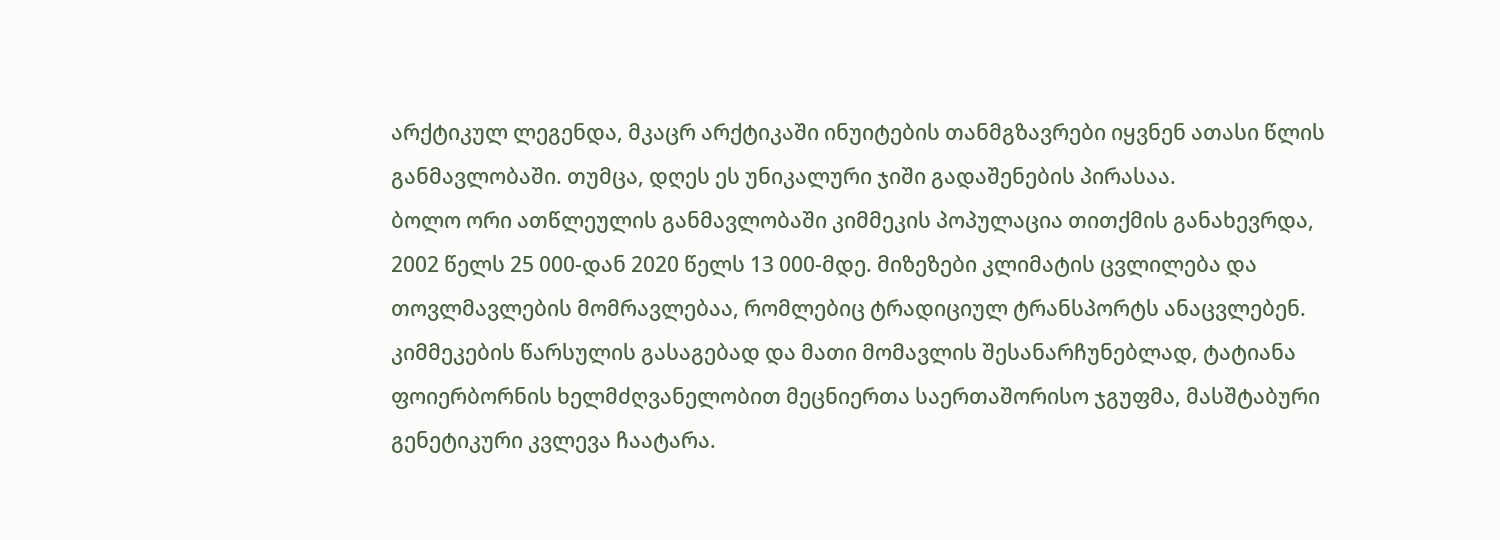არქტიკულ ლეგენდა, მკაცრ არქტიკაში ინუიტების თანმგზავრები იყვნენ ათასი წლის განმავლობაში. თუმცა, დღეს ეს უნიკალური ჯიში გადაშენების პირასაა.
ბოლო ორი ათწლეულის განმავლობაში კიმმეკის პოპულაცია თითქმის განახევრდა, 2002 წელს 25 000-დან 2020 წელს 13 000-მდე. მიზეზები კლიმატის ცვლილება და თოვლმავლების მომრავლებაა, რომლებიც ტრადიციულ ტრანსპორტს ანაცვლებენ.
კიმმეკების წარსულის გასაგებად და მათი მომავლის შესანარჩუნებლად, ტატიანა ფოიერბორნის ხელმძღვანელობით მეცნიერთა საერთაშორისო ჯგუფმა, მასშტაბური გენეტიკური კვლევა ჩაატარა.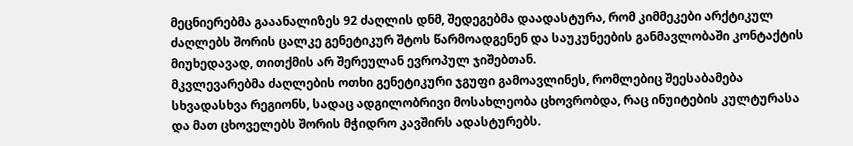მეცნიერებმა გააანალიზეს 92 ძაღლის დნმ, შედეგებმა დაადასტურა, რომ კიმმეკები არქტიკულ ძაღლებს შორის ცალკე გენეტიკურ შტოს წარმოადგენენ და საუკუნეების განმავლობაში კონტაქტის მიუხედავად, თითქმის არ შერეულან ევროპულ ჯიშებთან.
მკვლევარებმა ძაღლების ოთხი გენეტიკური ჯგუფი გამოავლინეს, რომლებიც შეესაბამება სხვადასხვა რეგიონს, სადაც ადგილობრივი მოსახლეობა ცხოვრობდა, რაც ინუიტების კულტურასა და მათ ცხოველებს შორის მჭიდრო კავშირს ადასტურებს.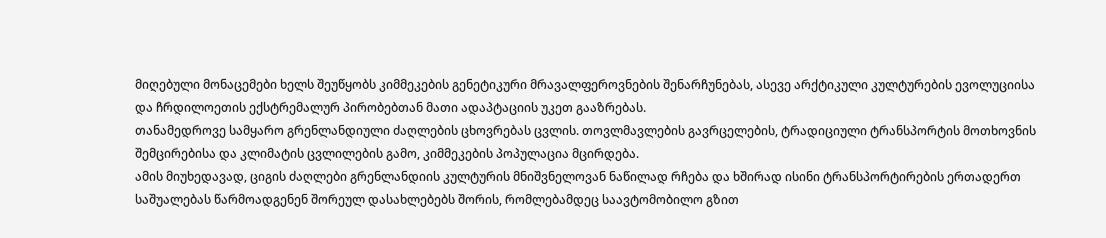მიღებული მონაცემები ხელს შეუწყობს კიმმეკების გენეტიკური მრავალფეროვნების შენარჩუნებას, ასევე არქტიკული კულტურების ევოლუციისა და ჩრდილოეთის ექსტრემალურ პირობებთან მათი ადაპტაციის უკეთ გააზრებას.
თანამედროვე სამყარო გრენლანდიული ძაღლების ცხოვრებას ცვლის. თოვლმავლების გავრცელების, ტრადიციული ტრანსპორტის მოთხოვნის შემცირებისა და კლიმატის ცვლილების გამო, კიმმეკების პოპულაცია მცირდება.
ამის მიუხედავად, ციგის ძაღლები გრენლანდიის კულტურის მნიშვნელოვან ნაწილად რჩება და ხშირად ისინი ტრანსპორტირების ერთადერთ საშუალებას წარმოადგენენ შორეულ დასახლებებს შორის, რომლებამდეც საავტომობილო გზით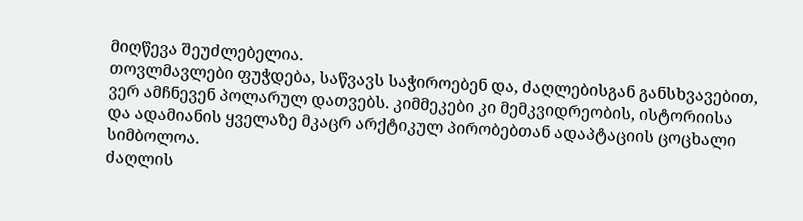მიღწევა შეუძლებელია.
თოვლმავლები ფუჭდება, საწვავს საჭიროებენ და, ძაღლებისგან განსხვავებით, ვერ ამჩნევენ პოლარულ დათვებს. კიმმეკები კი მემკვიდრეობის, ისტორიისა და ადამიანის ყველაზე მკაცრ არქტიკულ პირობებთან ადაპტაციის ცოცხალი სიმბოლოა.
ძაღლის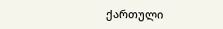ქართული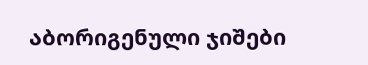აბორიგენული ჯიშები